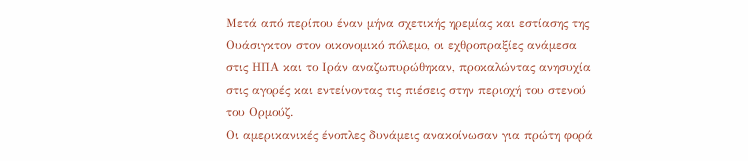Μετά από περίπου έναν μήνα σχετικής ηρεμίας και εστίασης της Ουάσιγκτον στον οικονομικό πόλεμο, οι εχθροπραξίες ανάμεσα στις ΗΠΑ και το Ιράν αναζωπυρώθηκαν, προκαλώντας ανησυχία στις αγορές και εντείνοντας τις πιέσεις στην περιοχή του στενού του Ορμούζ.
Οι αμερικανικές ένοπλες δυνάμεις ανακοίνωσαν για πρώτη φορά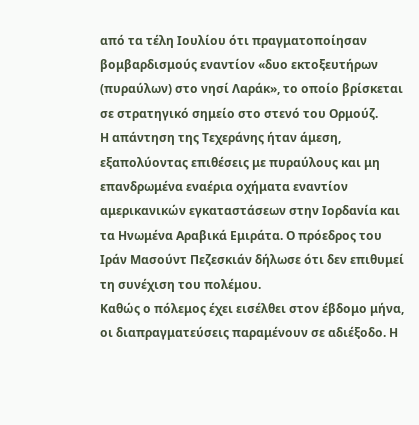από τα τέλη Ιουλίου ότι πραγματοποίησαν βομβαρδισμούς εναντίον «δυο εκτοξευτήρων (πυραύλων) στο νησί Λαράκ», το οποίο βρίσκεται σε στρατηγικό σημείο στο στενό του Ορμούζ.
Η απάντηση της Τεχεράνης ήταν άμεση, εξαπολύοντας επιθέσεις με πυραύλους και μη επανδρωμένα εναέρια οχήματα εναντίον αμερικανικών εγκαταστάσεων στην Ιορδανία και τα Ηνωμένα Αραβικά Εμιράτα. Ο πρόεδρος του Ιράν Μασούντ Πεζεσκιάν δήλωσε ότι δεν επιθυμεί τη συνέχιση του πολέμου.
Καθώς ο πόλεμος έχει εισέλθει στον έβδομο μήνα, οι διαπραγματεύσεις παραμένουν σε αδιέξοδο. Η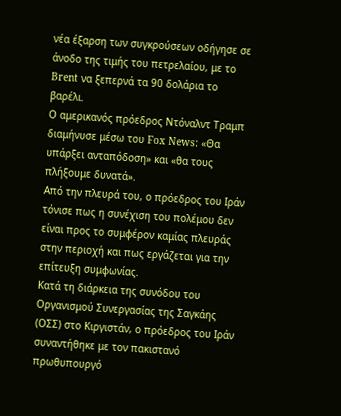νέα έξαρση των συγκρούσεων οδήγησε σε άνοδο της τιμής του πετρελαίου, με το Brent να ξεπερνά τα 90 δολάρια το βαρέλι.
Ο αμερικανός πρόεδρος Ντόναλντ Τραμπ διαμήνυσε μέσω του Fox News: «Θα υπάρξει ανταπόδοση» και «θα τους πλήξουμε δυνατά».
Από την πλευρά του, ο πρόεδρος του Ιράν τόνισε πως η συνέχιση του πολέμου δεν είναι προς το συμφέρον καμίας πλευράς στην περιοχή και πως εργάζεται για την επίτευξη συμφωνίας.
Κατά τη διάρκεια της συνόδου του Οργανισμού Συνεργασίας της Σαγκάης (ΟΣΣ) στο Κιργιστάν, ο πρόεδρος του Ιράν συναντήθηκε με τον πακιστανό πρωθυπουργό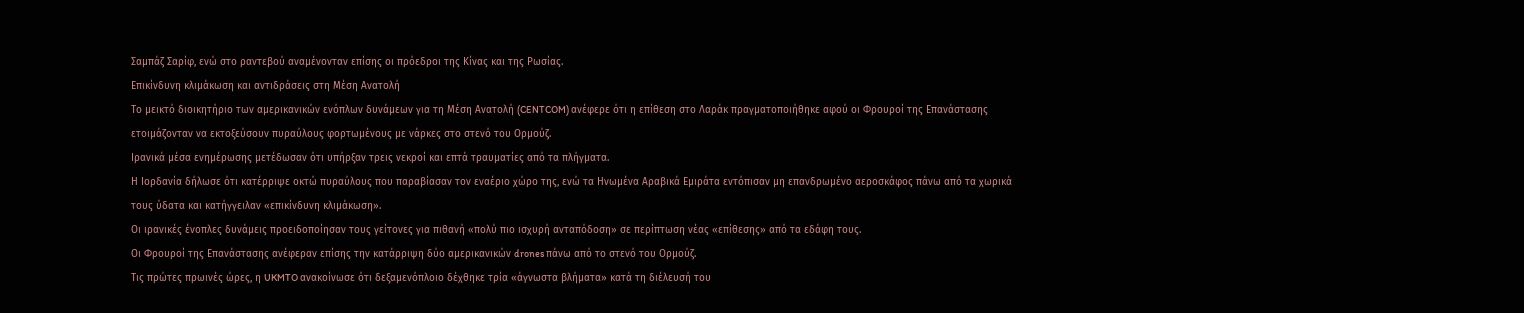Σαμπάζ Σαρίφ, ενώ στο ραντεβού αναμένονταν επίσης οι πρόεδροι της Κίνας και της Ρωσίας.
Επικίνδυνη κλιμάκωση και αντιδράσεις στη Μέση Ανατολή
Το μεικτό διοικητήριο των αμερικανικών ενόπλων δυνάμεων για τη Μέση Ανατολή (CENTCOM) ανέφερε ότι η επίθεση στο Λαράκ πραγματοποιήθηκε αφού οι Φρουροί της Επανάστασης ετοιμάζονταν να εκτοξεύσουν πυραύλους φορτωμένους με νάρκες στο στενό του Ορμούζ.
Ιρανικά μέσα ενημέρωσης μετέδωσαν ότι υπήρξαν τρεις νεκροί και επτά τραυματίες από τα πλήγματα.
Η Ιορδανία δήλωσε ότι κατέρριψε οκτώ πυραύλους που παραβίασαν τον εναέριο χώρο της, ενώ τα Ηνωμένα Αραβικά Εμιράτα εντόπισαν μη επανδρωμένο αεροσκάφος πάνω από τα χωρικά τους ύδατα και κατήγγειλαν «επικίνδυνη κλιμάκωση».
Οι ιρανικές ένοπλες δυνάμεις προειδοποίησαν τους γείτονες για πιθανή «πολύ πιο ισχυρή ανταπόδοση» σε περίπτωση νέας «επίθεσης» από τα εδάφη τους.
Οι Φρουροί της Επανάστασης ανέφεραν επίσης την κατάρριψη δύο αμερικανικών drones πάνω από το στενό του Ορμούζ.
Τις πρώτες πρωινές ώρες, η UKMTO ανακοίνωσε ότι δεξαμενόπλοιο δέχθηκε τρία «άγνωστα βλήματα» κατά τη διέλευσή του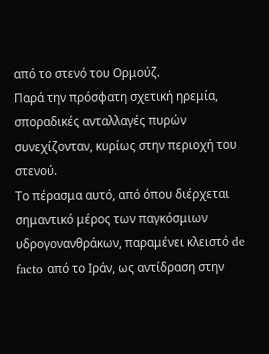από το στενό του Ορμούζ.
Παρά την πρόσφατη σχετική ηρεμία, σποραδικές ανταλλαγές πυρών συνεχίζονταν, κυρίως στην περιοχή του στενού.
Το πέρασμα αυτό, από όπου διέρχεται σημαντικό μέρος των παγκόσμιων υδρογονανθράκων, παραμένει κλειστό de facto από το Ιράν, ως αντίδραση στην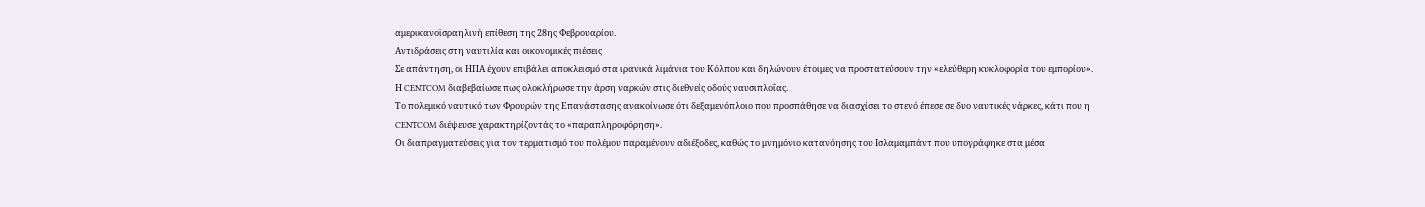αμερικανοϊσραηλινή επίθεση της 28ης Φεβρουαρίου.
Αντιδράσεις στη ναυτιλία και οικονομικές πιέσεις
Σε απάντηση, οι ΗΠΑ έχουν επιβάλει αποκλεισμό στα ιρανικά λιμάνια του Κόλπου και δηλώνουν έτοιμες να προστατεύσουν την «ελεύθερη κυκλοφορία του εμπορίου». Η CENTCOM διαβεβαίωσε πως ολοκλήρωσε την άρση ναρκών στις διεθνείς οδούς ναυσιπλοΐας.
Το πολεμικό ναυτικό των Φρουρών της Επανάστασης ανακοίνωσε ότι δεξαμενόπλοιο που προσπάθησε να διασχίσει το στενό έπεσε σε δυο ναυτικές νάρκες, κάτι που η CENTCOM διέψευσε χαρακτηρίζοντάς το «παραπληροφόρηση».
Οι διαπραγματεύσεις για τον τερματισμό του πολέμου παραμένουν αδιέξοδες, καθώς το μνημόνιο κατανόησης του Ισλαμαμπάντ που υπογράφηκε στα μέσα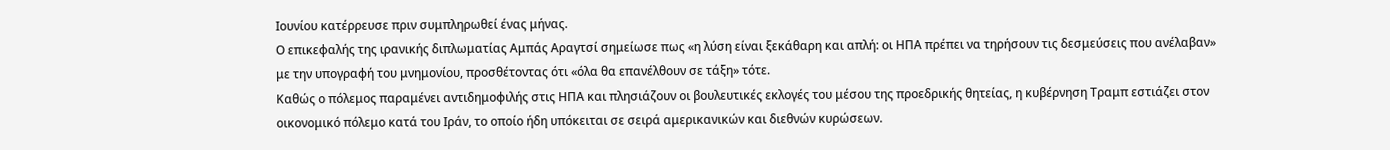Ιουνίου κατέρρευσε πριν συμπληρωθεί ένας μήνας.
Ο επικεφαλής της ιρανικής διπλωματίας Αμπάς Αραγτσί σημείωσε πως «η λύση είναι ξεκάθαρη και απλή: οι ΗΠΑ πρέπει να τηρήσουν τις δεσμεύσεις που ανέλαβαν» με την υπογραφή του μνημονίου, προσθέτοντας ότι «όλα θα επανέλθουν σε τάξη» τότε.
Καθώς ο πόλεμος παραμένει αντιδημοφιλής στις ΗΠΑ και πλησιάζουν οι βουλευτικές εκλογές του μέσου της προεδρικής θητείας, η κυβέρνηση Τραμπ εστιάζει στον οικονομικό πόλεμο κατά του Ιράν, το οποίο ήδη υπόκειται σε σειρά αμερικανικών και διεθνών κυρώσεων.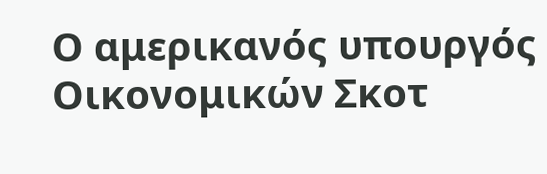Ο αμερικανός υπουργός Οικονομικών Σκοτ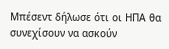Μπέσεντ δήλωσε ότι οι ΗΠΑ θα συνεχίσουν να ασκούν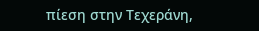πίεση στην Τεχεράνη,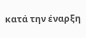κατά την έναρξη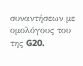συναντήσεων με ομολόγους του της G20.